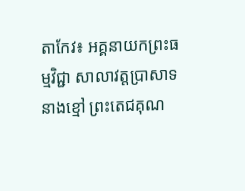តាកែវ៖ អគ្គនាយកព្រះធម្មវិជ្ជា សាលាវត្តប្រាសាទនាងខ្មៅ ព្រះតេជគុណ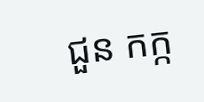ជួន កក្ក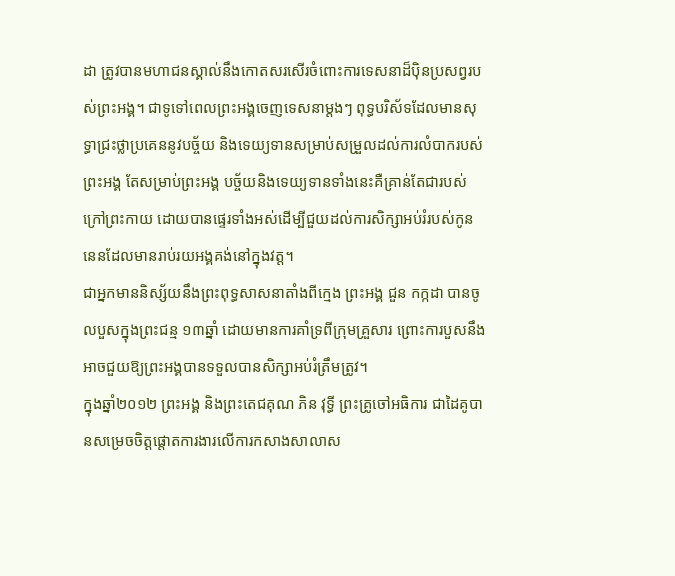ដា ត្រូវបានមហាជនស្គាល់នឹងកោតសរសើរចំពោះការទេសនាដ៏ប៉ិនប្រសព្វរបស់ព្រះអង្គ។ ជាទូទៅពេលព្រះអង្គចេញទេសនាម្ដងៗ ពុទ្ធបរិស័ទដែលមានសុទ្ធាជ្រះថ្លាប្រគេននូវបច្ច័យ និងទេយ្យទានសម្រាប់សម្រួលដល់ការលំបាករបស់ព្រះអង្គ តែសម្រាប់ព្រះអង្គ បច្ច័យនិងទេយ្យទានទាំងនេះគឺគ្រាន់តែជារបស់ក្រៅព្រះកាយ ដោយបានផ្ទេរទាំងអស់ដើម្បីជួយដល់ការសិក្សាអប់រំរបស់កូននេនដែលមានរាប់រយអង្គគង់នៅក្នុងវត្ត។
ជាអ្នកមាននិស្ស័យនឹងព្រះពុទ្ធសាសនាតាំងពីក្មេង ព្រះអង្គ ជួន កក្កដា បានចូលបួសក្នុងព្រះជន្ម ១៣ឆ្នាំ ដោយមានការគាំទ្រពីក្រុមគ្រួសារ ព្រោះការបួសនឹងអាចជួយឱ្យព្រះអង្គបានទទួលបានសិក្សាអប់រំត្រឹមត្រូវ។
ក្នុងឆ្នាំ២០១២ ព្រះអង្គ និងព្រះតេជគុណ ភិន វុទ្ធី ព្រះគ្រូចៅអធិការ ជាដៃគូបានសម្រេចចិត្តផ្ដោតការងារលើការកសាងសាលាស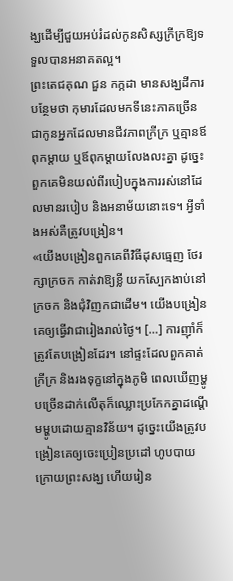ង្ឃដើម្បីជួយអប់រំដល់កូនសិស្សក្រីក្រឱ្យទទួលបានអនាគតល្អ។
ព្រះតេជគុណ ជួន កក្កដា មានសង្ឃដីការបន្ថែមថា កុមារដែលមកទីនេះភាគច្រើនជាកូនអ្នកដែលមានជីវភាពក្រីក្រ ឬគ្មានឪពុកម្ដាយ ឬឪពុកម្ដាយលែងលះគ្នា ដូច្នេះពួកគេមិនយល់ពីរបៀបក្នុងការរស់នៅដែលមានរបៀប និងអនាម័យនោះទេ។ អ្វីទាំងអស់គឺត្រូវបង្រៀន។
«យើងបង្រៀនពួកគេពីវិធីដុសធ្មេញ ថែរក្សាក្រចក កាត់វាឱ្យខ្លី យកស្បែកងាប់នៅក្រចក និងជុំវិញកជាដើម។ យើងបង្រៀនគេឲ្យធ្វើវាជារៀងរាល់ថ្ងៃ។ […] ការញ៉ាំក៏ត្រូវតែបង្រៀនដែរ។ នៅផ្ទះដែលពួកគាត់ក្រីក្រ និងរងទុក្ខនៅក្នុងភូមិ ពេលឃើញម្ហូបច្រើនដាក់លើតុក៏ឈ្លោះប្រកែកគ្នាដណ្តើមម្ហូបដោយគ្មានវិន័យ។ ដូច្នេះយើងត្រូវបង្រៀនគេឲ្យចេះប្រៀនប្រដៅ ហូបបាយក្រោយព្រះសង្ឃ ហើយរៀន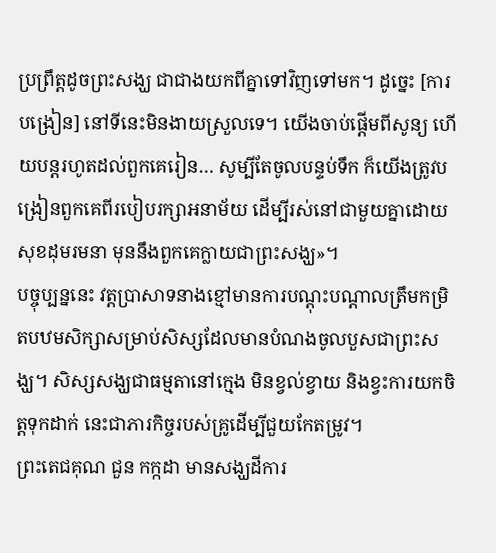ប្រព្រឹត្តដូចព្រះសង្ឃ ជាជាងយកពីគ្នាទៅវិញទៅមក។ ដូច្នេះ [ការបង្រៀន] នៅទីនេះមិនងាយស្រួលទេ។ យើងចាប់ផ្តើមពីសូន្យ ហើយបន្តរហូតដល់ពួកគេរៀន… សូម្បីតែចូលបន្ទប់ទឹក ក៏យើងត្រូវបង្រៀនពួកគេពីរបៀបរក្សាអនាម័យ ដើម្បីរស់នៅជាមួយគ្នាដោយសុខដុមរមនា មុននឹងពួកគេក្លាយជាព្រះសង្ឃ»។
បច្ចុប្បន្ននេះ វត្តប្រាសាទនាងខ្មៅមានការបណ្ដុះបណ្ដាលត្រឹមកម្រិតបឋមសិក្សាសម្រាប់សិស្សដែលមានបំណងចូលបួសជាព្រះសង្ឃ។ សិស្សសង្ឃជាធម្មតានៅក្មេង មិនខ្វល់ខ្វាយ និងខ្វះការយកចិត្តទុកដាក់ នេះជាភារកិច្ចរបស់គ្រូដើម្បីជួយកែតម្រូវ។
ព្រះតេជគុណ ជួន កក្កដា មានសង្ឃដីការ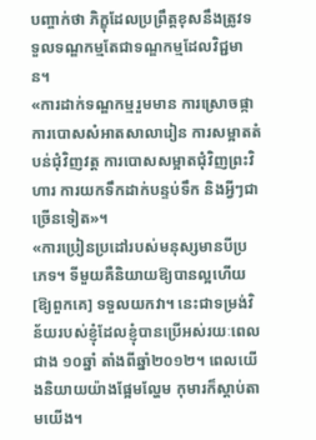បញ្ចាក់ថា ភិក្ខុដែលប្រព្រឹត្តខុសនឹងត្រូវទទួលទណ្ឌកម្មតែជាទណ្ឌកម្មដែលវិជ្ជមាន។
«ការដាក់ទណ្ឌកម្មរួមមាន ការស្រោចផ្កា ការបោសសំអាតសាលារៀន ការសម្អាតតំបន់ជុំវិញវត្ត ការបោសសម្អាតជុំវិញព្រះវិហារ ការយកទឹកដាក់បន្ទប់ទឹក និងអ្វីៗជាច្រើនទៀត»។
«ការប្រៀនប្រដៅរបស់មនុស្សមានបីប្រភេទ។ ទីមួយគឺនិយាយឱ្យបានល្អហើយ [ឱ្យពួកគេ] ទទួលយកវា។ នេះជាទម្រង់វិន័យរបស់ខ្ញុំដែលខ្ញុំបានប្រើអស់រយៈពេលជាង ១០ឆ្នាំ តាំងពីឆ្នាំ២០១២។ ពេលយើងនិយាយយ៉ាងផ្អែមល្ហែម កុមារក៏ស្តាប់តាមយើង។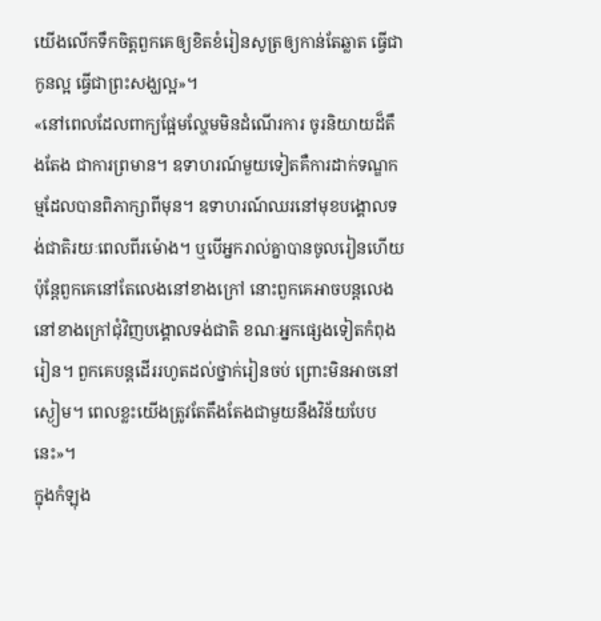យើងលើកទឹកចិត្តពួកគេឲ្យខិតខំរៀនសូត្រឲ្យកាន់តែឆ្លាត ធ្វើជាកូនល្អ ធ្វើជាព្រះសង្ឃល្អ»។
«នៅពេលដែលពាក្យផ្អែមល្ហែមមិនដំណើរការ ចូរនិយាយដ៏តឹងតែង ជាការព្រមាន។ ឧទាហរណ៍មួយទៀតគឺការដាក់ទណ្ឌកម្មដែលបានពិភាក្សាពីមុន។ ឧទាហរណ៍ឈរនៅមុខបង្គោលទង់ជាតិរយៈពេលពីរម៉ោង។ ឬបើអ្នករាល់គ្នាបានចូលរៀនហើយ ប៉ុន្តែពួកគេនៅតែលេងនៅខាងក្រៅ នោះពួកគេអាចបន្តលេងនៅខាងក្រៅជុំវិញបង្គោលទង់ជាតិ ខណៈអ្នកផ្សេងទៀតកំពុងរៀន។ ពួកគេបន្តដើររហូតដល់ថ្នាក់រៀនចប់ ព្រោះមិនអាចនៅស្ងៀម។ ពេលខ្លះយើងត្រូវតែតឹងតែងជាមួយនឹងវិន័យបែបនេះ»។
ក្នុងកំឡុង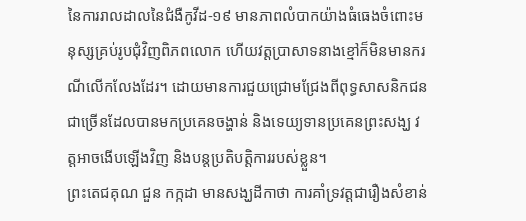នៃការរាលដាលនៃជំងឺកូវីដ-១៩ មានភាពលំបាកយ៉ាងធំធេងចំពោះមនុស្សគ្រប់រូបជុំវិញពិភពលោក ហើយវត្តប្រាសាទនាងខ្មៅក៏មិនមានករណីលើកលែងដែរ។ ដោយមានការជួយជ្រោមជ្រែងពីពុទ្ធសាសនិកជនជាច្រើនដែលបានមកប្រគេនចង្ហាន់ និងទេយ្យទានប្រគេនព្រះសង្ឃ វត្តអាចងើបឡើងវិញ និងបន្តប្រតិបត្តិការរបស់ខ្លួន។
ព្រះតេជគុណ ជួន កក្កដា មានសង្ឃដីកាថា ការគាំទ្រវត្តជារឿងសំខាន់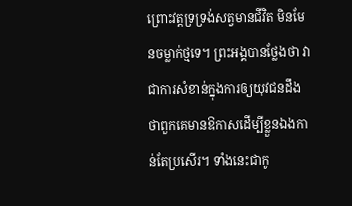ព្រោះវត្តទ្រទ្រង់សត្វមានជីវិត មិនមែនចម្លាក់ថ្មទេ។ ព្រះអង្គបានថ្លែងថា វាជាការសំខាន់ក្នុងការឲ្យយុវជនដឹងថាពួកគេមានឱកាសដើម្បីខ្លួនឯងកាន់តែប្រសើរ។ ទាំងនេះជាកូ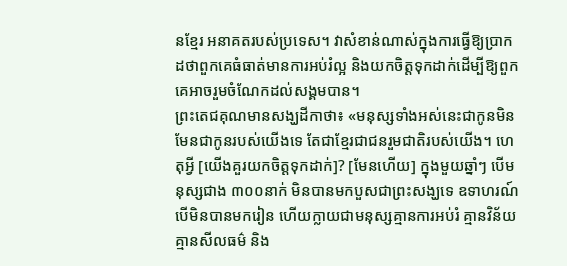នខ្មែរ អនាគតរបស់ប្រទេស។ វាសំខាន់ណាស់ក្នុងការធ្វើឱ្យប្រាកដថាពួកគេធំធាត់មានការអប់រំល្អ និងយកចិត្តទុកដាក់ដើម្បីឱ្យពួកគេអាចរួមចំណែកដល់សង្គមបាន។
ព្រះតេជគុណមានសង្ឃដីកាថា៖ «មនុស្សទាំងអស់នេះជាកូនមិនមែនជាកូនរបស់យើងទេ តែជាខ្មែរជាជនរួមជាតិរបស់យើង។ ហេតុអ្វី [យើងគួរយកចិត្តទុកដាក់]? [មែនហើយ] ក្នុងមួយឆ្នាំៗ បើមនុស្សជាង ៣០០នាក់ មិនបានមកបួសជាព្រះសង្ឃទេ ឧទាហរណ៍ បើមិនបានមករៀន ហើយក្លាយជាមនុស្សគ្មានការអប់រំ គ្មានវិន័យ គ្មានសីលធម៌ និង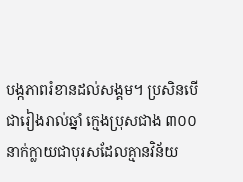បង្កភាពរំខានដល់សង្គម។ ប្រសិនបើជារៀងរាល់ឆ្នាំ ក្មេងប្រុសជាង ៣០០នាក់ក្លាយជាបុរសដែលគ្មានវិន័យ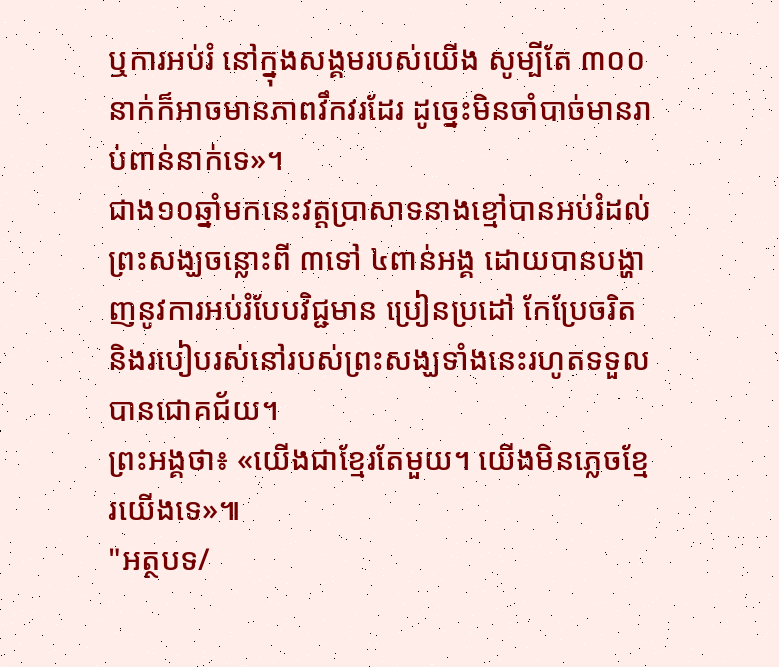ឬការអប់រំ នៅក្នុងសង្គមរបស់យើង សូម្បីតែ ៣០០នាក់ក៏អាចមានភាពវឹកវរដែរ ដូច្នេះមិនចាំបាច់មានរាប់ពាន់នាក់ទេ»។
ជាង១០ឆ្នាំមកនេះវត្តប្រាសាទនាងខ្មៅបានអប់រំដល់ព្រះសង្ឃចន្លោះពី ៣ទៅ ៤ពាន់អង្គ ដោយបានបង្ហាញនូវការអប់រំបែបវិជ្ជមាន ប្រៀនប្រដៅ កែប្រែចរិត និងរបៀបរស់នៅរបស់ព្រះសង្ឃទាំងនេះរហូតទទួលបានជោគជ័យ។
ព្រះអង្គថា៖ «យើងជាខ្មែរតែមួយ។ យើងមិនភ្លេចខ្មែរយើងទេ»៕
"អត្ថបទ/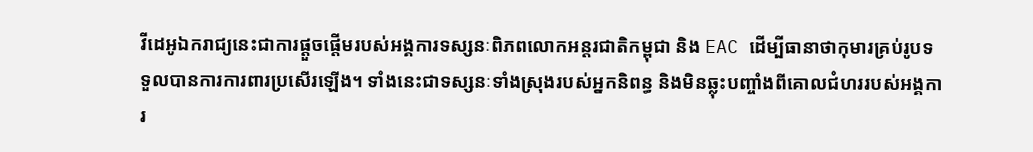វីដេអូឯករាជ្យនេះជាការផ្តួចផ្តើមរបស់អង្គការទស្សនៈពិភពលោកអន្តរជាតិកម្ពុជា និង EAC ដើម្បីធានាថាកុមារគ្រប់រូបទទួលបានការការពារប្រសើរឡើង។ ទាំងនេះជាទស្សនៈទាំងស្រុងរបស់អ្នកនិពន្ធ និងមិនឆ្លុះបញ្ចាំងពីគោលជំហររបស់អង្គការ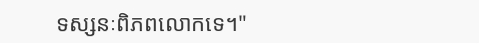ទស្សនៈពិភពលោកទេ។"